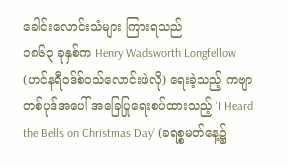ခေါင်းလောင်းသံများ ကြားရသည်
၁၈၆၃ ခုနှစ်က Henry Wadsworth Longfellow (ဟင်နရီဝဒ်စ်ဝသ်လောင်းဖဲလို) ရေးခဲ့သည့် ကဗျာတစ်ပုဒ်အပေါ် အခြေပြုရေးစပ်ထားသည့် ‘I Heard the Bells on Christmas Day’ (ခရစ္စမတ်နေ့၌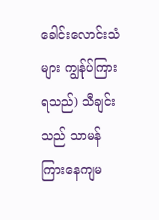ခေါင်းလောင်းသံများ ကျွန်ုပ်ကြားရသည်) သီချင်းသည် သာမန်ကြားနေကျမ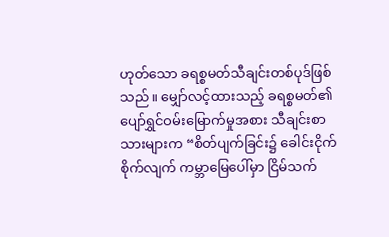ဟုတ်သော ခရစ္စမတ်သီချင်းတစ်ပုဒ်ဖြစ်သည်။ မျှော်လင့်ထားသည့် ခရစ္စမတ်၏ပျော်ရွှင်ဝမ်းမြောက်မှုအစား သီချင်းစာသားများက “စိတ်ပျက်ခြင်း၌ ခေါင်းငိုက်စိုက်လျက် ကမ္ဘာမြေပေါ်မှာ ငြိမ်သက်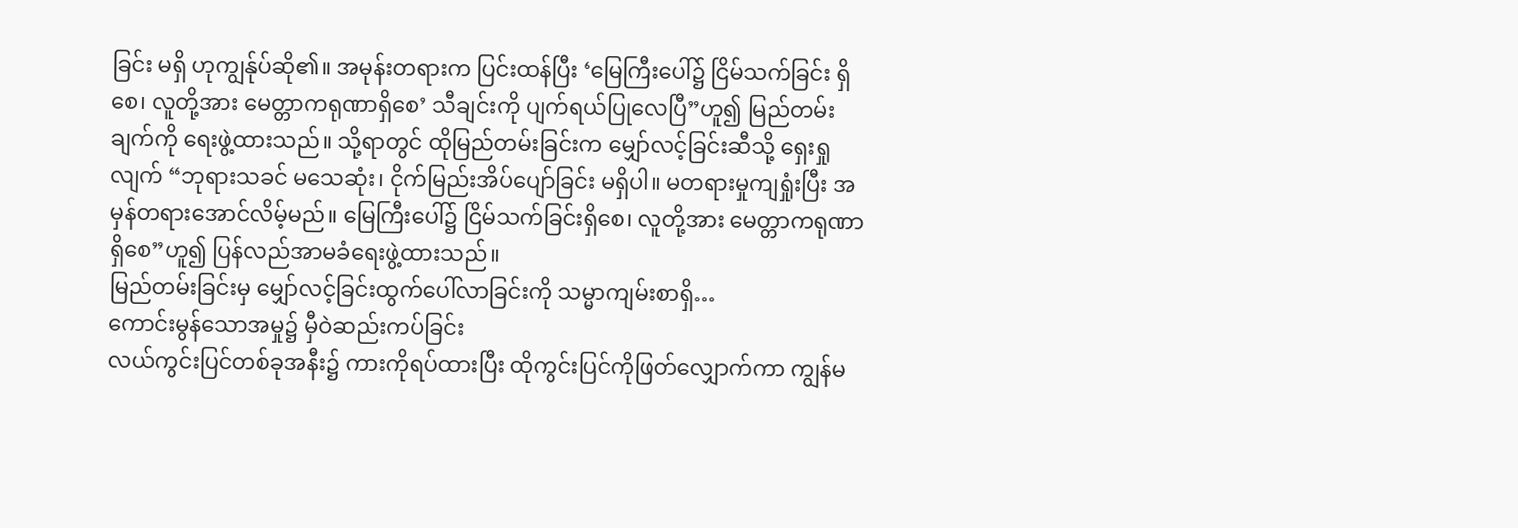ခြင်း မရှိ ဟုကျွန်ုပ်ဆို၏။ အမုန်းတရားက ပြင်းထန်ပြီး ‘မြေကြီးပေါ်၌ ငြိမ်သက်ခြင်း ရှိစေ၊ လူတို့အား မေတ္တာကရုဏာရှိစေ’ သီချင်းကို ပျက်ရယ်ပြုလေပြီ”ဟူ၍ မြည်တမ်းချက်ကို ရေးဖွဲ့ထားသည်။ သို့ရာတွင် ထိုမြည်တမ်းခြင်းက မျှော်လင့်ခြင်းဆီသို့ ရှေးရှုလျက် “ဘုရားသခင် မသေဆုံး၊ ငိုက်မြည်းအိပ်ပျော်ခြင်း မရှိပါ။ မတရားမှုကျရှုံးပြီး အမှန်တရားအောင်လိမ့်မည်။ မြေကြီးပေါ်၌ ငြိမ်သက်ခြင်းရှိစေ၊ လူတို့အား မေတ္တာကရုဏာရှိစေ”ဟူ၍ ပြန်လည်အာမခံရေးဖွဲ့ထားသည်။
မြည်တမ်းခြင်းမှ မျှော်လင့်ခြင်းထွက်ပေါ်လာခြင်းကို သမ္မာကျမ်းစာရှိ…
ကောင်းမွန်သောအမှု၌ မှီဝဲဆည်းကပ်ခြင်း
လယ်ကွင်းပြင်တစ်ခုအနီး၌ ကားကိုရပ်ထားပြီး ထိုကွင်းပြင်ကိုဖြတ်လျှောက်ကာ ကျွန်မ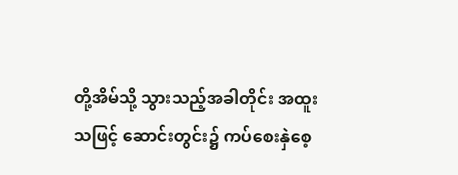တို့အိမ်သို့ သွားသည့်အခါတိုင်း အထူးသဖြင့် ဆောင်းတွင်း၌ ကပ်စေးနှဲစေ့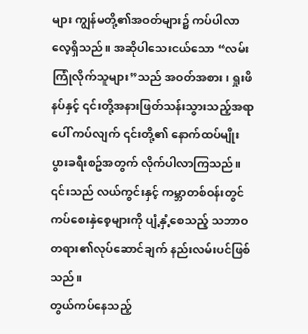များ ကျွန်မတို့၏အဝတ်များ၌ ကပ်ပါလာလေ့ရှိသည်။ အဆိုပါသေးငယ်သော “လမ်းကြုံလိုက်သူများ”သည် အဝတ်အစား၊ ရှုးဖိနပ်နှင့် ၎င်းတို့အနားဖြတ်သန်းသွားသည့်အရာပေါ် ကပ်လျက် ၎င်းတို့၏ နောက်ထပ်မျိုးပွားခရီးစဥ်အတွက် လိုက်ပါလာကြသည်။ ၎င်းသည် လယ်ကွင်းနှင့် ကမ္ဘာတစ်ဝန်းတွင် ကပ်စေးနှဲစေ့များကို ပျံ့နှံ့စေသည့် သဘာဝတရား၏လုပ်ဆောင်ချက် နည်းလမ်းပင်ဖြစ်သည်။
တွယ်ကပ်နေသည့်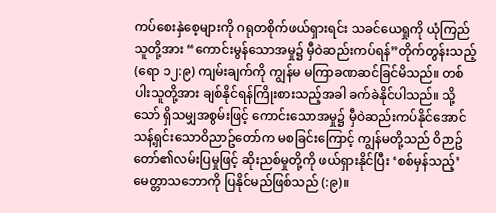ကပ်စေးနှဲစေ့များကို ဂရုတစိုက်ဖယ်ရှားရင်း သခင်ယေရှုကို ယုံကြည်သူတို့အား “ကောင်းမွန်သောအမှု၌ မှီဝဲဆည်းကပ်ရန်”တိုက်တွန်းသည့် (ရော ၁၂:၉) ကျမ်းချက်ကို ကျွန်မ မကြာခဏဆင်ခြင်မိသည်။ တစ်ပါးသူတို့အား ချစ်နိုင်ရန်ကြိုးစားသည့်အခါ ခက်ခဲနိုင်ပါသည်။ သို့သော် ရှိသမျှအစွမ်းဖြင့် ကောင်းသောအမှု၌ မှီဝဲဆည်းကပ်နိုင်အောင် သန့်ရှင်းသောဝိညာဥ်တော်က မစခြင်းကြောင့် ကျွန်မတို့သည် ဝိဉာဥ်တော်၏လမ်းပြမှုဖြင့် ဆိုးညစ်မှုတို့ကို ဖယ်ရှားနိုင်ပြီး ‘စစ်မှန်သည့်’ မေတ္တာသဘောကို ပြနိုင်မည်ဖြစ်သည် (:၉)။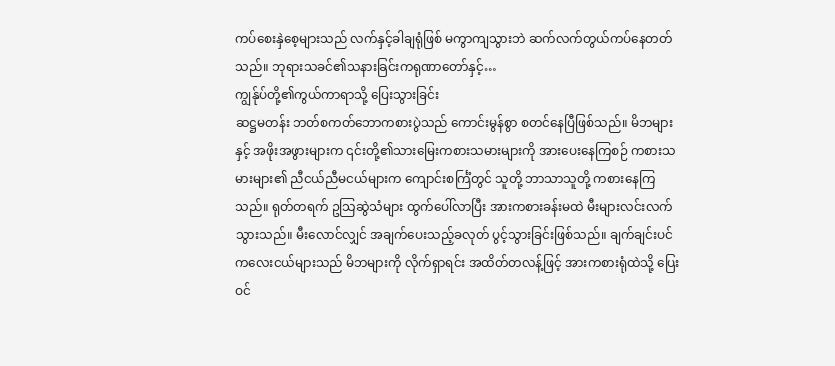ကပ်စေးနှဲစေ့များသည် လက်နှင့်ခါချရုံဖြစ် မကွာကျသွားဘဲ ဆက်လက်တွယ်ကပ်နေတတ်သည်။ ဘုရားသခင်၏သနားခြင်းကရုဏာတော်နှင့်…
ကျွန်ုပ်တို့၏ကွယ်ကာရာသို့ ပြေးသွားခြင်း
ဆဋ္ဌမတန်း ဘတ်စကတ်ဘောကစားပွဲသည် ကောင်းမွန်စွာ စတင်နေပြီဖြစ်သည်။ မိဘများနှင့် အဖိုးအဖွားများက ၎င်းတို့၏သားမြေးကစားသမားများကို အားပေးနေကြစဉ် ကစားသမားများ၏ ညီငယ်ညီမငယ်များက ကျောင်းစင်္ကြံတွင် သူတို့ ဘာသာသူတို့ ကစားနေကြသည်။ ရုတ်တရက် ဥသြဆွဲသံများ ထွက်ပေါ်လာပြီး အားကစားခန်းမထဲ မီးများလင်းလက်သွားသည်။ မီးလောင်လျှင် အချက်ပေးသည့်ခလုတ် ပွင့်သွားခြင်းဖြစ်သည်။ ချက်ချင်းပင် ကလေးငယ်များသည် မိဘများကို လိုက်ရှာရင်း အထိတ်တလန့်ဖြင့် အားကစားရုံထဲသို့ ပြေးဝင်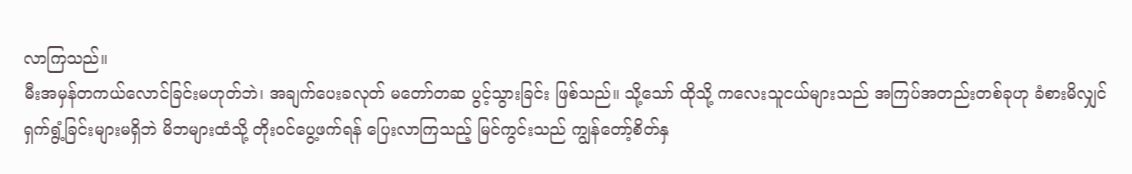လာကြသည်။
မီးအမှန်တကယ်လောင်ခြင်းမဟုတ်ဘဲ၊ အချက်ပေးခလုတ် မတော်တဆ ပွင့်သွားခြင်း ဖြစ်သည်။ သို့သော် ထိုသို့ ကလေးသူငယ်များသည် အကြပ်အတည်းတစ်ခုဟု ခံစားမိလျှင် ရှက်ရွံ့ခြင်းများမရှိဘဲ မိဘများထံသို့ တိုးဝင်ပွေ့ဖက်ရန် ပြေးလာကြသည့် မြင်ကွင်းသည် ကျွန်တော့်စိတ်နှ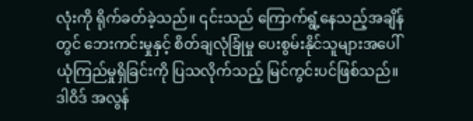လုံးကို ရိုက်ခတ်ခဲ့သည်။ ၎င်းသည် ကြောက်ရွံ့နေသည့်အချိန်တွင် ဘေးကင်းမှုနှင့် စိတ်ချလုံခြုံမှု ပေးစွမ်းနိုင်သူများအပေါ် ယုံကြည်မှုရှိခြင်းကို ပြသလိုက်သည့် မြင်ကွင်းပင်ဖြစ်သည်။
ဒါဝိဒ် အလွန်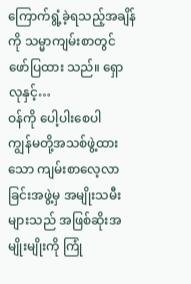ကြောက်ရွံ့ခဲ့ရသည့်အချိန်ကို သမ္မာကျမ်းစာတွင် ဖော်ပြထား သည်။ ရှောလုနှင့်…
ဝန်ကို ပေါ့ပါးစေပါ
ကျွန်မတို့အသစ်ဖွဲ့ထားသော ကျမ်းစာလေ့လာခြင်းအဖွဲ့မှ အမျိုးသမီးများသည် အဖြစ်ဆိုးအမျိုးမျိုးကို ကြုံ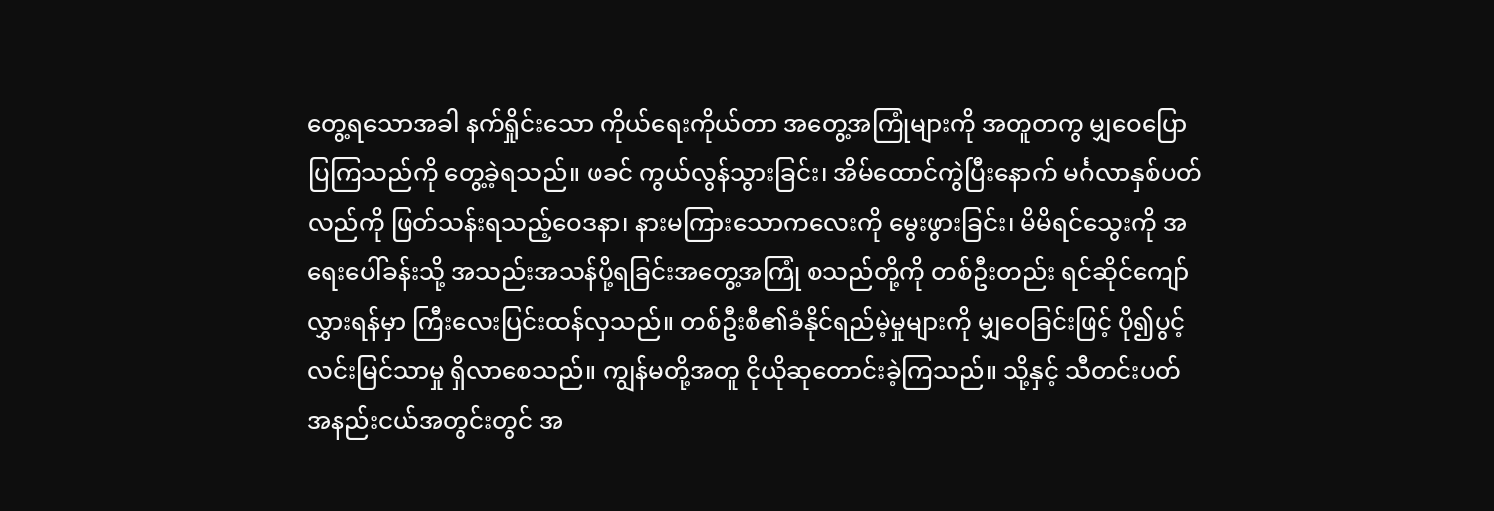တွေ့ရသောအခါ နက်ရှိုင်းသော ကိုယ်ရေးကိုယ်တာ အတွေ့အကြုံများကို အတူတကွ မျှဝေပြောပြကြသည်ကို တွေ့ခဲ့ရသည်။ ဖခင် ကွယ်လွန်သွားခြင်း၊ အိမ်ထောင်ကွဲပြီးနောက် မင်္ဂလာနှစ်ပတ်လည်ကို ဖြတ်သန်းရသည့်ဝေဒနာ၊ နားမကြားသောကလေးကို မွေးဖွားခြင်း၊ မိမိရင်သွေးကို အရေးပေါ်ခန်းသို့ အသည်းအသန်ပို့ရခြင်းအတွေ့အကြုံ စသည်တို့ကို တစ်ဦးတည်း ရင်ဆိုင်ကျော်လွှားရန်မှာ ကြီးလေးပြင်းထန်လှသည်။ တစ်ဦးစီ၏ခံနိုင်ရည်မဲ့မှုများကို မျှဝေခြင်းဖြင့် ပို၍ပွင့်လင်းမြင်သာမှု ရှိလာစေသည်။ ကျွန်မတို့အတူ ငိုယိုဆုတောင်းခဲ့ကြသည်။ သို့နှင့် သီတင်းပတ်အနည်းငယ်အတွင်းတွင် အ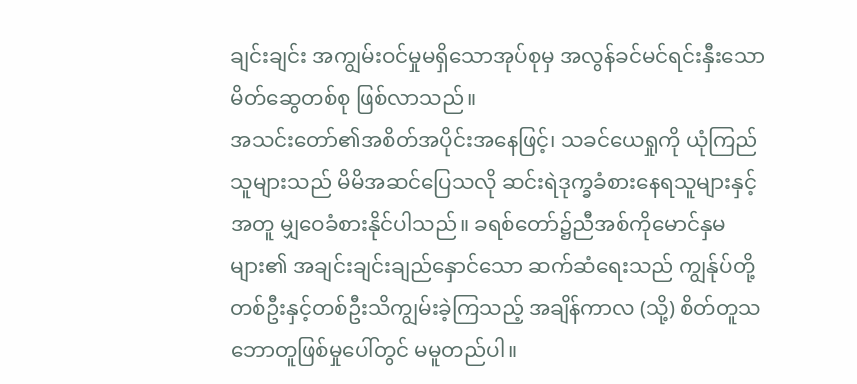ချင်းချင်း အကျွမ်းဝင်မှုမရှိသောအုပ်စုမှ အလွန်ခင်မင်ရင်းနှီးသော မိတ်ဆွေတစ်စု ဖြစ်လာသည်။
အသင်းတော်၏အစိတ်အပိုင်းအနေဖြင့်၊ သခင်ယေရှုကို ယုံကြည်သူများသည် မိမိအဆင်ပြေသလို ဆင်းရဲဒုက္ခခံစားနေရသူများနှင့်အတူ မျှဝေခံစားနိုင်ပါသည်။ ခရစ်တော်၌ညီအစ်ကိုမောင်နှမများ၏ အချင်းချင်းချည်နှောင်သော ဆက်ဆံရေးသည် ကျွန်ုပ်တို့ တစ်ဦးနှင့်တစ်ဦးသိကျွမ်းခဲ့ကြသည့် အချိန်ကာလ (သို့) စိတ်တူသဘောတူဖြစ်မှုပေါ်တွင် မမူတည်ပါ။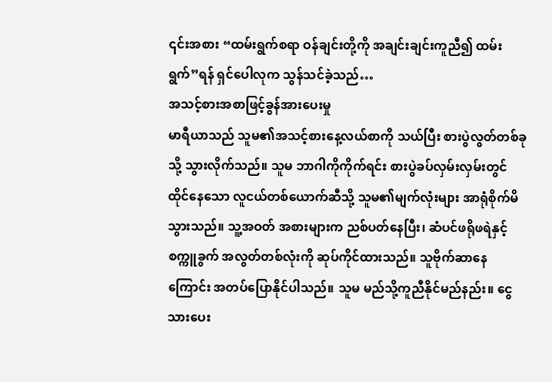၎င်းအစား “ထမ်းရွက်စရာ ဝန်ချင်းတို့ကို အချင်းချင်းကူညီ၍ ထမ်းရွက်”ရန် ရှင်ပေါလုက သွန်သင်ခဲ့သည်…
အသင့်စားအစာဖြင့်ခွန်အားပေးမှု
မာရီယာသည် သူမ၏အသင့်စားနေ့လယ်စာကို သယ်ပြီး စားပွဲလွတ်တစ်ခုသို့ သွားလိုက်သည်။ သူမ ဘာဂါကိုကိုက်ရင်း စားပွဲခပ်လှမ်းလှမ်းတွင် ထိုင်နေသော လူငယ်တစ်ယောက်ဆီသို့ သူမ၏မျက်လုံးများ အာရုံစိုက်မိသွားသည်။ သူ့အဝတ် အစားများက ညစ်ပတ်နေပြီး၊ ဆံပင်ဖရိုဖရဲနှင့် စက္ကူခွက် အလွတ်တစ်လုံးကို ဆုပ်ကိုင်ထားသည်။ သူဗိုက်ဆာနေကြောင်း အတပ်ပြောနိုင်ပါသည်။ သူမ မည်သို့ကူညီနိုင်မည်နည်း။ ငွေသားပေး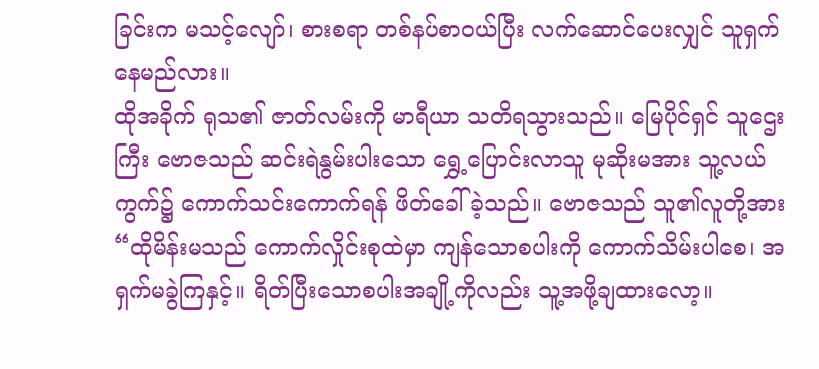ခြင်းက မသင့်လျော်၊ စားစရာ တစ်နပ်စာဝယ်ပြီး လက်ဆောင်ပေးလျှင် သူရှက်နေမည်လား။
ထိုအခိုက် ရုသ၏ ဇာတ်လမ်းကို မာရီယာ သတိရသွားသည်။ မြေပိုင်ရှင် သူဌေးကြီး ဗောဇသည် ဆင်းရဲနွမ်းပါးသော ရွှေ့ပြောင်းလာသူ မုဆိုးမအား သူ့လယ်ကွက်၌ ကောက်သင်းကောက်ရန် ဖိတ်ခေါ်ခဲ့သည်။ ဗောဇသည် သူ၏လူတို့အား “ထိုမိန်းမသည် ကောက်လှိုင်းစုထဲမှာ ကျန်သောစပါးကို ကောက်သိမ်းပါစေ၊ အရှက်မခွဲကြနှင့်။ ရိတ်ပြီးသောစပါးအချို့ကိုလည်း သူ့အဖို့ချထားလော့။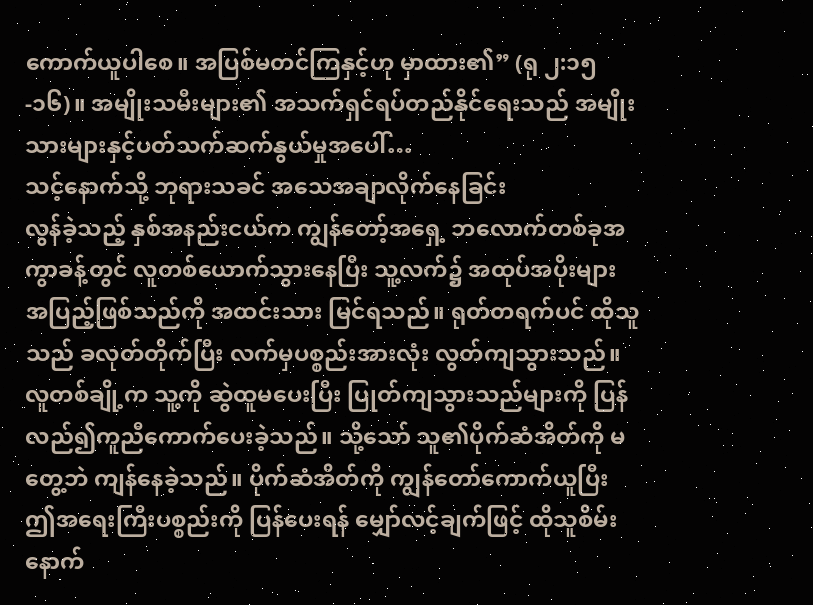ကောက်ယူပါစေ။ အပြစ်မတင်ကြနှင့်ဟု မှာထား၏” (ရု ၂:၁၅-၁၆)။ အမျိုးသမီးများ၏ အသက်ရှင်ရပ်တည်နိုင်ရေးသည် အမျိုးသားများနှင့်ပတ်သက်ဆက်နွယ်မှုအပေါ်…
သင့်နောက်သို့ ဘုရားသခင် အသေအချာလိုက်နေခြင်း
လွန်ခဲ့သည့် နှစ်အနည်းငယ်က ကျွန်တော့်အရှေ့ ဘလောက်တစ်ခုအကွာခန့်တွင် လူတစ်ယောက်သွားနေပြီး သူ့လက်၌ အထုပ်အပိုးများ အပြည့်ဖြစ်သည်ကို အထင်းသား မြင်ရသည်။ ရုတ်တရက်ပင် ထိုသူသည် ခလုတ်တိုက်ပြီး လက်မှပစ္စည်းအားလုံး လွတ်ကျသွားသည်။ လူတစ်ချို့က သူ့ကို ဆွဲထူမပေးပြီး ပြုတ်ကျသွားသည်များကို ပြန်လည်၍ကူညီကောက်ပေးခဲ့သည်။ သို့သော် သူ၏ပိုက်ဆံအိတ်ကို မတွေ့ဘဲ ကျန်နေခဲ့သည်။ ပိုက်ဆံအိတ်ကို ကျွန်တော်ကောက်ယူပြီး ဤအရေးကြီးပစ္စည်းကို ပြန်ပေးရန် မျှော်လင့်ချက်ဖြင့် ထိုသူစိမ်းနောက်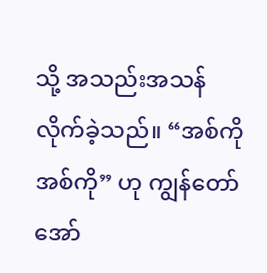သို့ အသည်းအသန် လိုက်ခဲ့သည်။ “အစ်ကို အစ်ကို” ဟု ကျွန်တော် အော်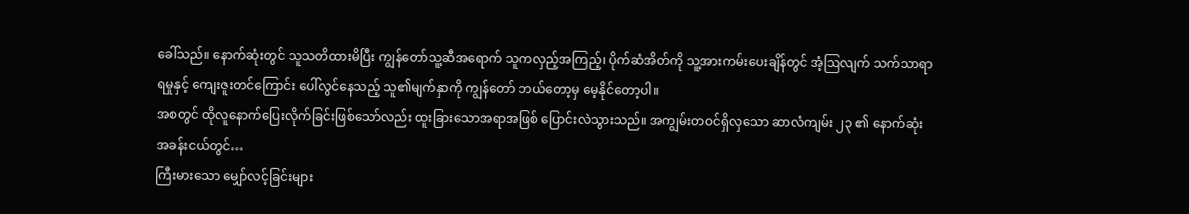ခေါ်သည်။ နောက်ဆုံးတွင် သူသတိထားမိပြီး ကျွန်တော်သူ့ဆီအရောက် သူကလှည့်အကြည့်၊ ပိုက်ဆံအိတ်ကို သူ့အားကမ်းပေးချိန်တွင် အံ့ဩလျက် သက်သာရာရမှုနှင့် ကျေးဇူးတင်ကြောင်း ပေါ်လွင်နေသည့် သူ၏မျက်နှာကို ကျွန်တော် ဘယ်တော့မှ မေ့နိုင်တော့ပါ။
အစတွင် ထိုလူနောက်ပြေးလိုက်ခြင်းဖြစ်သော်လည်း ထူးခြားသောအရာအဖြစ် ပြောင်းလဲသွားသည်။ အကျွမ်းတဝင်ရှိလှသော ဆာလံကျမ်း ၂၃ ၏ နောက်ဆုံးအခန်းငယ်တွင်…
ကြီးမားသော မျှော်လင့်ခြင်းများ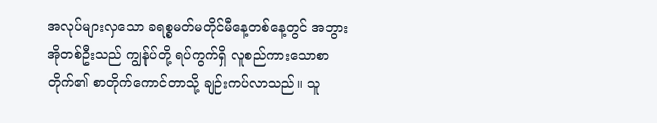အလုပ်များလှသော ခရစ္စမတ်မတိုင်မီနေ့တစ်နေ့တွင် အဘွားအိုတစ်ဦးသည် ကျွန်ုပ်တို့ ရပ်ကွက်ရှိ လူစည်ကားသောစာတိုက်၏ စာတိုက်ကောင်တာသို့ ချဉ်းကပ်လာသည်။ သူ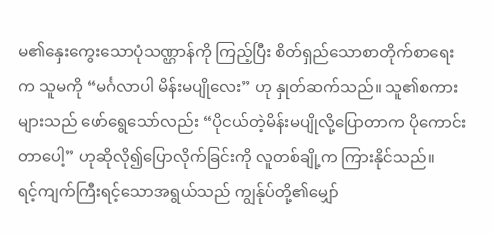မ၏နှေးကွေးသောပုံသဏ္ဌာန်ကို ကြည့်ပြီး စိတ်ရှည်သောစာတိုက်စာရေးက သူမကို “မင်္ဂလာပါ မိန်းမပျိုလေး” ဟု နှုတ်ဆက်သည်။ သူ၏စကား များသည် ဖော်ရွေသော်လည်း “ပိုငယ်တဲ့မိန်းမပျိုလို့ပြောတာက ပိုကောင်းတာပေါ့” ဟုဆိုလို၍ပြောလိုက်ခြင်းကို လူတစ်ချို့က ကြားနိုင်သည်။
ရင့်ကျက်ကြီးရင့်သောအရွယ်သည် ကျွန်ုပ်တို့၏မျှော်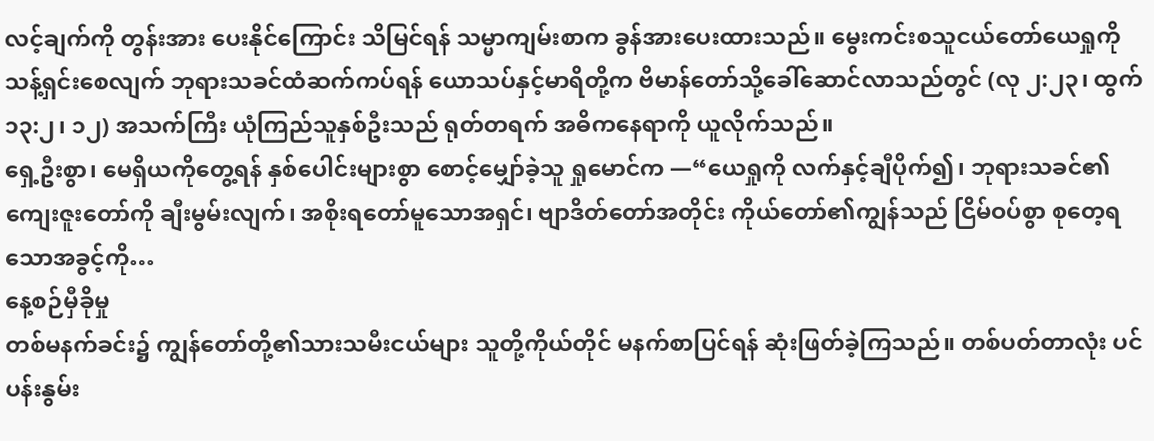လင့်ချက်ကို တွန်းအား ပေးနိုင်ကြောင်း သိမြင်ရန် သမ္မာကျမ်းစာက ခွန်အားပေးထားသည်။ မွေးကင်းစသူငယ်တော်ယေရှုကို သန့်ရှင်းစေလျက် ဘုရားသခင်ထံဆက်ကပ်ရန် ယောသပ်နှင့်မာရိတို့က ဗိမာန်တော်သို့ခေါ်ဆောင်လာသည်တွင် (လု ၂:၂၃၊ ထွက် ၁၃:၂၊ ၁၂) အသက်ကြီး ယုံကြည်သူနှစ်ဦးသည် ရုတ်တရက် အဓိကနေရာကို ယူလိုက်သည်။
ရှေ့ဦးစွာ၊ မေရှိယကိုတွေ့ရန် နှစ်ပေါင်းများစွာ စောင့်မျှော်ခဲ့သူ ရှုမောင်က —“ယေရှုကို လက်နှင့်ချီပိုက်၍၊ ဘုရားသခင်၏ကျေးဇူးတော်ကို ချီးမွမ်းလျက်၊ အစိုးရတော်မူသောအရှင်၊ ဗျာဒိတ်တော်အတိုင်း ကိုယ်တော်၏ကျွန်သည် ငြိမ်ဝပ်စွာ စုတေ့ရသောအခွင့်ကို…
နေ့စဉ်မှီခိုမှု
တစ်မနက်ခင်း၌ ကျွန်တော်တို့၏သားသမီးငယ်များ သူတို့ကိုယ်တိုင် မနက်စာပြင်ရန် ဆုံးဖြတ်ခဲ့ကြသည်။ တစ်ပတ်တာလုံး ပင်ပန်းနွမ်း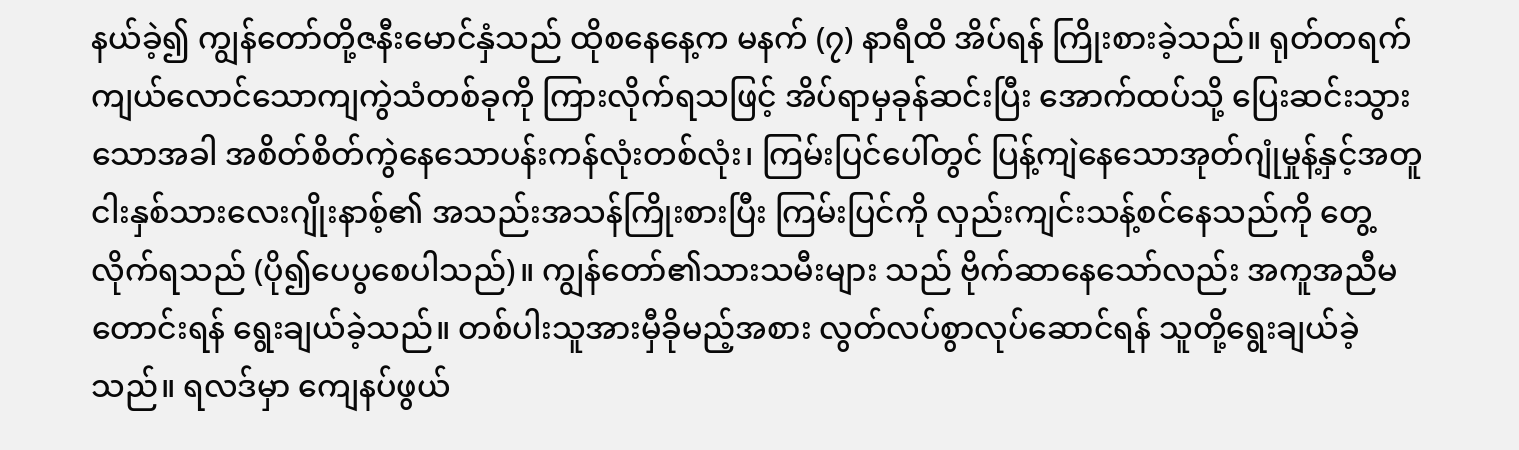နယ်ခဲ့၍ ကျွန်တော်တို့ဇနီးမောင်နှံသည် ထိုစနေနေ့က မနက် (၇) နာရီထိ အိပ်ရန် ကြိုးစားခဲ့သည်။ ရုတ်တရက် ကျယ်လောင်သောကျကွဲသံတစ်ခုကို ကြားလိုက်ရသဖြင့် အိပ်ရာမှခုန်ဆင်းပြီး အောက်ထပ်သို့ ပြေးဆင်းသွားသောအခါ အစိတ်စိတ်ကွဲနေသောပန်းကန်လုံးတစ်လုံး၊ ကြမ်းပြင်ပေါ်တွင် ပြန့်ကျဲနေသောအုတ်ဂျုံမှုန့်နှင့်အတူ ငါးနှစ်သားလေးဂျိုးနာစ့်၏ အသည်းအသန်ကြိုးစားပြီး ကြမ်းပြင်ကို လှည်းကျင်းသန့်စင်နေသည်ကို တွေ့လိုက်ရသည် (ပို၍ပေပွစေပါသည်)။ ကျွန်တော်၏သားသမီးများ သည် ဗိုက်ဆာနေသော်လည်း အကူအညီမတောင်းရန် ရွေးချယ်ခဲ့သည်။ တစ်ပါးသူအားမှီခိုမည့်အစား လွတ်လပ်စွာလုပ်ဆောင်ရန် သူတို့ရွေးချယ်ခဲ့သည်။ ရလဒ်မှာ ကျေနပ်ဖွယ်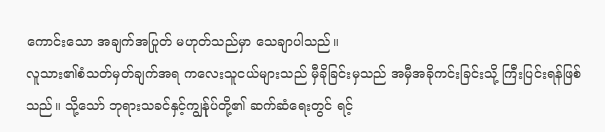ကောင်းသော အချက်အပြုတ် မဟုတ်သည်မှာ သေချာပါသည်။
လူသား၏စံသတ်မှတ်ချက်အရ ကလေးသူငယ်များသည် မှီခိုခြင်းမှသည် အမှီအခိုကင်းခြင်းသို့ ကြီးပြင်းရန်ဖြစ်သည်။ သို့သော် ဘုရားသခင်နှင့်ကျွန်ုပ်တို့၏ ဆက်ဆံရေးတွင် ရင့်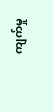ကျက်မှု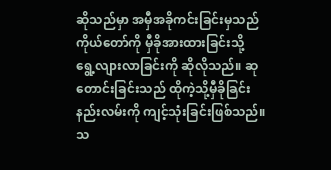ဆိုသည်မှာ အမှီအခိုကင်းခြင်းမှသည် ကိုယ်တော်ကို မှီခိုအားထားခြင်းသို့ ရွေ့လျားလာခြင်းကို ဆိုလိုသည်။ ဆုတောင်းခြင်းသည် ထိုကဲ့သို့မှီခိုခြင်းနည်းလမ်းကို ကျင့်သုံးခြင်းဖြစ်သည်။ သ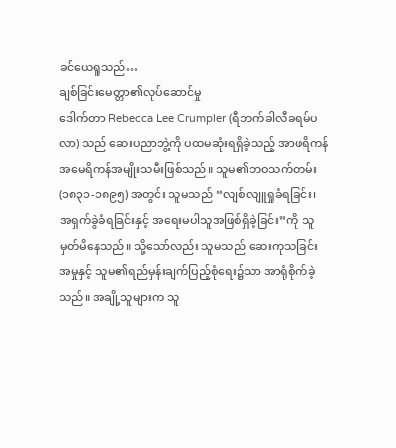ခင်ယေရူသည်…
ချစ်ခြင်းမေတ္တာ၏လုပ်ဆောင်မှု
ဒေါက်တာ Rebecca Lee Crumpler (ရီဘက်ခါလီခရမ်ပလာ) သည် ဆေးပညာဘွဲ့ကို ပထမဆုံးရရှိခဲ့သည့် အာဖရိကန်အမေရိကန်အမျိုးသမီးဖြစ်သည်။ သူမ၏ဘဝသက်တမ်း (၁၈၃၁-၁၈၉၅) အတွင်း သူမသည် “လျစ်လျူရှုခံရခြင်း၊ အရှက်ခွဲခံရခြင်းနှင့် အရေးမပါသူအဖြစ်ရှိခဲ့ခြင်း”ကို သူမှတ်မိနေသည်။ သို့သော်လည်း သူမသည် ဆေးကုသခြင်းအမှုနှင့် သူမ၏ရည်မှန်းချက်ပြည့်စုံရေး၌သာ အာရုံစိုက်ခဲ့သည်။ အချို့သူများက သူ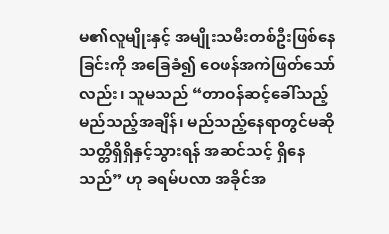မ၏လူမျိုးနှင့် အမျိုးသမီးတစ်ဦးဖြစ်နေခြင်းကို အခြေခံ၍ ဝေဖန်အကဲဖြတ်သော်လည်း၊ သူမသည် “တာဝန်ဆင့်ခေါ်သည့် မည်သည့်အချိန်၊ မည်သည့်နေရာတွင်မဆို သတ္တိရှိရှိနှင့်သွားရန် အဆင်သင့် ရှိနေသည်” ဟု ခရမ်ပလာ အခိုင်အ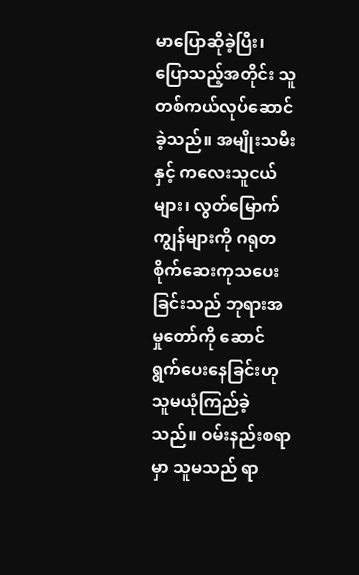မာပြောဆိုခဲ့ပြီး၊ ပြောသည့်အတိုင်း သူတစ်ကယ်လုပ်ဆောင်ခဲ့သည်။ အမျိုးသမီးနှင့် ကလေးသူငယ်များ၊ လွတ်မြောက်ကျွန်များကို ဂရုတစိုက်ဆေးကုသပေးခြင်းသည် ဘုရားအမှုတော်ကို ဆောင်ရွက်ပေးနေခြင်းဟု သူမယုံကြည်ခဲ့သည်။ ဝမ်းနည်းစရာမှာ သူမသည် ရာ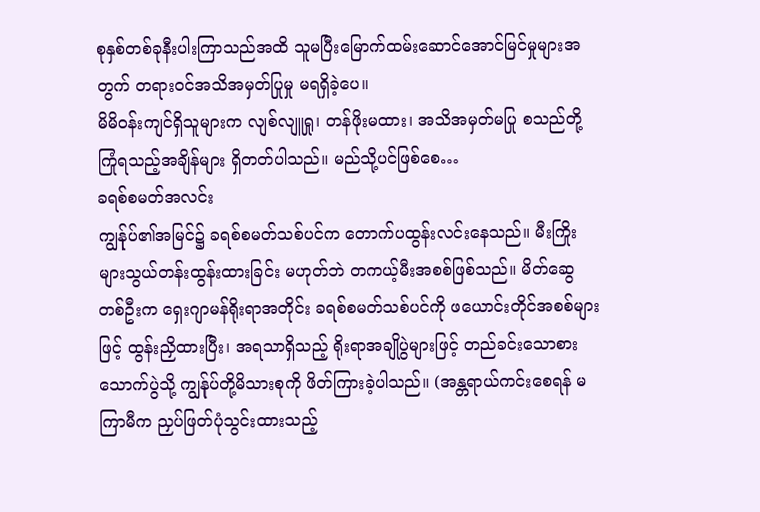စုနှစ်တစ်ခုနီးပါးကြာသည်အထိ သူမပြီးမြောက်ထမ်းဆောင်အောင်မြင်မှုများအတွက် တရားဝင်အသိအမှတ်ပြုမှု မရရှိခဲ့ပေ။
မိမိဝန်းကျင်ရှိသူများက လျစ်လျူရှု၊ တန်ဖိုးမထား၊ အသိအမှတ်မပြု စသည်တို့ ကြုံရသည့်အချိန်များ ရှိတတ်ပါသည်။ မည်သို့ပင်ဖြစ်စေ…
ခရစ်စမတ်အလင်း
ကျွန်ုပ်၏အမြင်၌ ခရစ်စမတ်သစ်ပင်က တောက်ပထွန်းလင်းနေသည်။ မီးကြိုးများသွယ်တန်းထွန်းထားခြင်း မဟုတ်ဘဲ တကယ့်မီးအစစ်ဖြစ်သည်။ မိတ်ဆွေတစ်ဦးက ရှေးဂျာမန်ရိုးရာအတိုင်း ခရစ်စမတ်သစ်ပင်ကို ဖယောင်းတိုင်အစစ်များဖြင့် ထွန်းညှိထားပြီး၊ အရသာရှိသည့် ရိုးရာအချိုပွဲများဖြင့် တည်ခင်းသောစားသောက်ပွဲသို့ ကျွန်ုပ်တို့မိသားစုကို ဖိတ်ကြားခဲ့ပါသည်။ (အန္တရာယ်ကင်းစေရန် မကြာမီက ညှပ်ဖြတ်ပုံသွင်းထားသည့်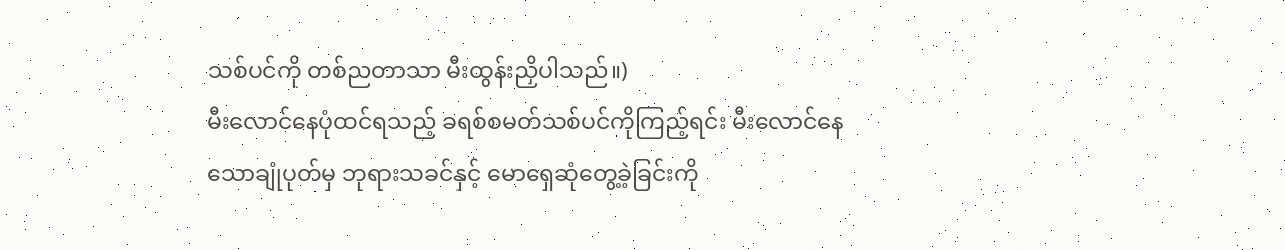သစ်ပင်ကို တစ်ညတာသာ မီးထွန်းညှိပါသည်။)
မီးလောင်နေပုံထင်ရသည့် ခရစ်စမတ်သစ်ပင်ကိုကြည့်ရင်း မီးလောင်နေသောချုံပုတ်မှ ဘုရားသခင်နှင့် မောရှေဆုံတွေ့ခဲ့ခြင်းကို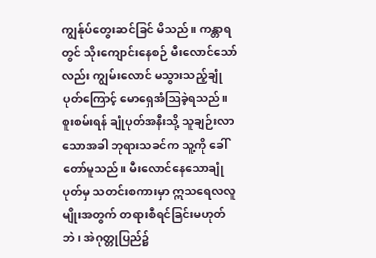ကျွန်ုပ်တွေးဆင်ခြင် မိသည်။ ကန္တာရတွင် သိုးကျောင်းနေစဉ် မီးလောင်သော်လည်း ကျွမ်းလောင် မသွားသည့်ချုံပုတ်ကြောင့် မောရှေအံဩခဲ့ရသည်။ စူးစမ်းရန် ချုံပုတ်အနီးသို့ သူချဉ်းလာသောအခါ ဘုရားသခင်က သူ့ကို ခေါ်တော်မူသည်။ မီးလောင်နေသောချုံပုတ်မှ သတင်းစကားမှာ ဣသရေလလူမျိုးအတွက် တရားစီရင်ခြင်းမဟုတ်ဘဲ၊ အဲဂုတ္တုပြည်၌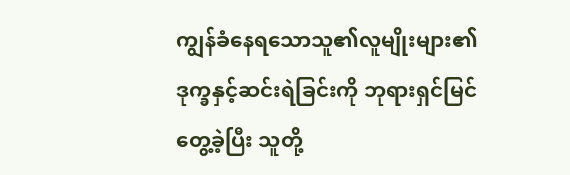ကျွန်ခံနေရသောသူ၏လူမျိုးများ၏ ဒုက္ခနှင့်ဆင်းရဲခြင်းကို ဘုရားရှင်မြင်တွေ့ခဲ့ပြီး သူတို့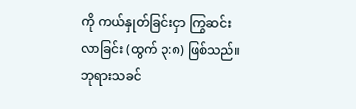ကို ကယ်နှုတ်ခြင်းငှာ ကြွဆင်းလာခြင်း (ထွက် ၃:၈) ဖြစ်သည်။
ဘုရားသခင်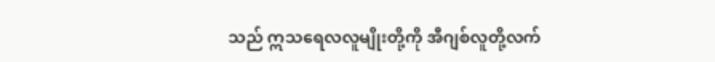သည် ဣသရေလလူမျိုးတို့ကို အီဂျစ်လူတို့လက်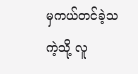မှကယ်တင်ခဲ့သကဲ့သို့ လူ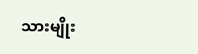သားမျိုး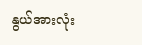နွယ်အားလုံး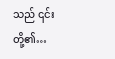သည် ၎င်းတို့၏…